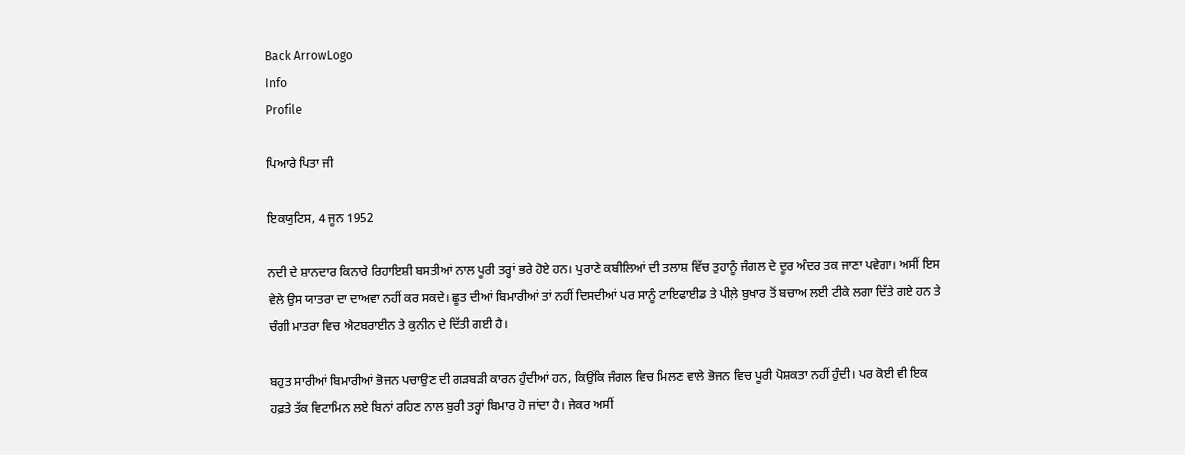Back ArrowLogo
Info
Profile

ਪਿਆਰੇ ਪਿਤਾ ਜੀ

ਇਕਯੁਟਿਸ, 4 ਜੂਨ 1952

ਨਦੀ ਦੇ ਸ਼ਾਨਦਾਰ ਕਿਨਾਰੇ ਰਿਹਾਇਸ਼ੀ ਬਸਤੀਆਂ ਨਾਲ ਪੂਰੀ ਤਰ੍ਹਾਂ ਭਰੇ ਹੋਏ ਹਨ। ਪੁਰਾਣੇ ਕਬੀਲਿਆਂ ਦੀ ਤਲਾਸ਼ ਵਿੱਚ ਤੁਹਾਨੂੰ ਜੰਗਲ ਦੇ ਦੂਰ ਅੰਦਰ ਤਕ ਜਾਣਾ ਪਵੇਗਾ। ਅਸੀਂ ਇਸ ਵੇਲੇ ਉਸ ਯਾਤਰਾ ਦਾ ਦਾਅਵਾ ਨਹੀਂ ਕਰ ਸਕਦੇ। ਛੂਤ ਦੀਆਂ ਬਿਮਾਰੀਆਂ ਤਾਂ ਨਹੀਂ ਦਿਸਦੀਆਂ ਪਰ ਸਾਨੂੰ ਟਾਇਫਾਈਡ ਤੇ ਪੀਲ਼ੇ ਬੁਖਾਰ ਤੋਂ ਬਚਾਅ ਲਈ ਟੀਕੇ ਲਗਾ ਦਿੱਤੇ ਗਏ ਹਨ ਤੇ ਚੰਗੀ ਮਾਤਰਾ ਵਿਚ ਐਟਬਰਾਈਨ ਤੇ ਕੁਨੀਨ ਦੇ ਦਿੱਤੀ ਗਈ ਹੈ।

ਬਹੁਤ ਸਾਰੀਆਂ ਬਿਮਾਰੀਆਂ ਭੋਜਨ ਪਚਾਉਣ ਦੀ ਗੜਬੜੀ ਕਾਰਨ ਹੁੰਦੀਆਂ ਹਨ, ਕਿਉਂਕਿ ਜੰਗਲ ਵਿਚ ਮਿਲਣ ਵਾਲੇ ਭੋਜਨ ਵਿਚ ਪੂਰੀ ਪੋਸ਼ਕਤਾ ਨਹੀਂ ਹੁੰਦੀ। ਪਰ ਕੋਈ ਵੀ ਇਕ ਹਫ਼ਤੇ ਤੱਕ ਵਿਟਾਮਿਨ ਲਏ ਬਿਨਾਂ ਰਹਿਣ ਨਾਲ ਬੁਰੀ ਤਰ੍ਹਾਂ ਬਿਮਾਰ ਹੋ ਜਾਂਦਾ ਹੈ। ਜੇਕਰ ਅਸੀਂ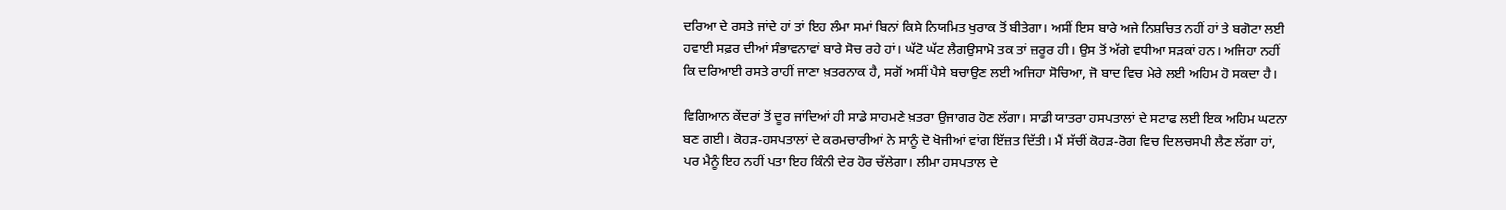ਦਰਿਆ ਦੇ ਰਸਤੇ ਜਾਂਦੇ ਹਾਂ ਤਾਂ ਇਹ ਲੰਮਾ ਸਮਾਂ ਬਿਨਾਂ ਕਿਸੇ ਨਿਯਮਿਤ ਖੁਰਾਕ ਤੋਂ ਬੀਤੇਗਾ। ਅਸੀਂ ਇਸ ਬਾਰੇ ਅਜੇ ਨਿਸ਼ਚਿਤ ਨਹੀਂ ਹਾਂ ਤੇ ਬਗੋਟਾ ਲਈ ਹਵਾਈ ਸਫ਼ਰ ਦੀਆਂ ਸੰਭਾਵਨਾਵਾਂ ਬਾਰੇ ਸੋਚ ਰਹੇ ਹਾਂ। ਘੱਟੋ ਘੱਟ ਲੈਗਉਸਾਮੋ ਤਕ ਤਾਂ ਜ਼ਰੂਰ ਹੀ। ਉਸ ਤੋਂ ਅੱਗੇ ਵਧੀਆ ਸੜਕਾਂ ਹਨ। ਅਜਿਹਾ ਨਹੀਂ ਕਿ ਦਰਿਆਈ ਰਸਤੇ ਰਾਹੀਂ ਜਾਣਾ ਖ਼ਤਰਨਾਕ ਹੈ, ਸਗੋਂ ਅਸੀਂ ਪੈਸੇ ਬਚਾਉਣ ਲਈ ਅਜਿਹਾ ਸੋਚਿਆ, ਜੋ ਬਾਦ ਵਿਚ ਮੇਰੇ ਲਈ ਅਹਿਮ ਹੋ ਸਕਦਾ ਹੈ।

ਵਿਗਿਆਨ ਕੇਂਦਰਾਂ ਤੋਂ ਦੂਰ ਜਾਂਦਿਆਂ ਹੀ ਸਾਡੇ ਸਾਹਮਣੇ ਖ਼ਤਰਾ ਉਜਾਗਰ ਹੋਣ ਲੱਗਾ। ਸਾਡੀ ਯਾਤਰਾ ਹਸਪਤਾਲਾਂ ਦੇ ਸਟਾਫ ਲਈ ਇਕ ਅਹਿਮ ਘਟਨਾ ਬਣ ਗਈ। ਕੋਹੜ-ਹਸਪਤਾਲਾਂ ਦੇ ਕਰਮਚਾਰੀਆਂ ਨੇ ਸਾਨੂੰ ਦੋ ਖੋਜੀਆਂ ਵਾਂਗ ਇੱਜ਼ਤ ਦਿੱਤੀ। ਮੈਂ ਸੱਚੀਂ ਕੋਹੜ-ਰੋਗ ਵਿਚ ਦਿਲਚਸਪੀ ਲੈਣ ਲੱਗਾ ਹਾਂ, ਪਰ ਮੈਨੂੰ ਇਹ ਨਹੀਂ ਪਤਾ ਇਹ ਕਿੰਨੀ ਦੇਰ ਹੋਰ ਚੱਲੇਗਾ। ਲੀਮਾ ਹਸਪਤਾਲ ਦੇ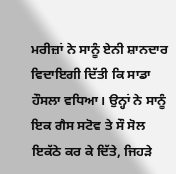ਮਰੀਜ਼ਾਂ ਨੇ ਸਾਨੂੰ ਏਨੀ ਸ਼ਾਨਦਾਰ ਵਿਦਾਇਗੀ ਦਿੱਤੀ ਕਿ ਸਾਡਾ ਹੌਸਲਾ ਵਧਿਆ। ਉਨ੍ਹਾਂ ਨੇ ਸਾਨੂੰ ਇਕ ਗੈਸ ਸਟੋਵ ਤੇ ਸੌ ਸੋਲ ਇਕੱਠੇ ਕਰ ਕੇ ਦਿੱਤੇ, ਜਿਹੜੇ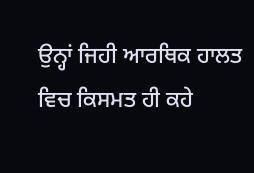ਉਨ੍ਹਾਂ ਜਿਹੀ ਆਰਥਿਕ ਹਾਲਤ ਵਿਚ ਕਿਸਮਤ ਹੀ ਕਹੇ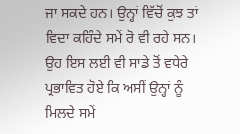ਜਾ ਸਕਦੇ ਹਨ। ਉਨ੍ਹਾਂ ਵਿੱਚੋਂ ਕੁਝ ਤਾਂ ਵਿਦਾ ਕਹਿੰਦੇ ਸਮੇਂ ਰੋ ਵੀ ਰਹੇ ਸਨ। ਉਹ ਇਸ ਲਈ ਵੀ ਸਾਡੇ ਤੋਂ ਵਧੇਰੇ ਪ੍ਰਭਾਵਿਤ ਹੋਏ ਕਿ ਅਸੀਂ ਉਨ੍ਹਾਂ ਨੂੰ ਮਿਲਦੇ ਸਮੇਂ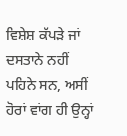ਵਿਸ਼ੇਸ਼ ਕੱਪੜੇ ਜਾਂ ਦਸਤਾਨੇ ਨਹੀਂ ਪਹਿਨੇ ਸਨ, ਅਸੀਂ ਹੋਰਾਂ ਵਾਂਗ ਹੀ ਉਨ੍ਹਾਂ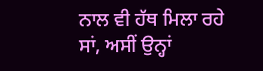ਨਾਲ ਵੀ ਹੱਥ ਮਿਲਾ ਰਹੇ ਸਾਂ, ਅਸੀਂ ਉਨ੍ਹਾਂ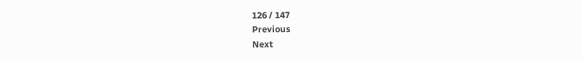126 / 147
Previous
Next